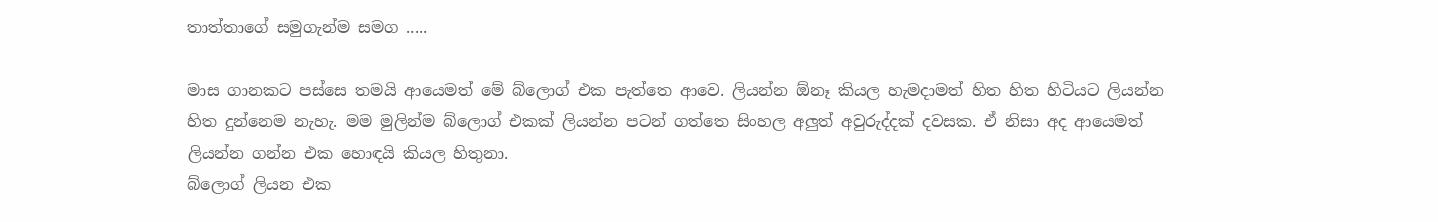තාත්තාගේ සමුගැන්ම සමග .....

මාස ගානකට පස්සෙ තමයි ආයෙමත් මේ බ්ලොග් එක පැත්තෙ ආවෙ. ලියන්න ඕනෑ කියල හැමදාමත් හිත හිත හිටියට ලියන්න හිත දුන්නෙම නැහැ. මම මුලින්ම බ්ලොග් එකක් ලියන්න පටන් ගත්තෙ සිංහල අලුත් අවුරුද්දක් දවසක. ඒ නිසා අද ආයෙමත් ලියන්න ගන්න එක හොඳයි කියල හිතුනා.
බ්ලොග් ලියන එක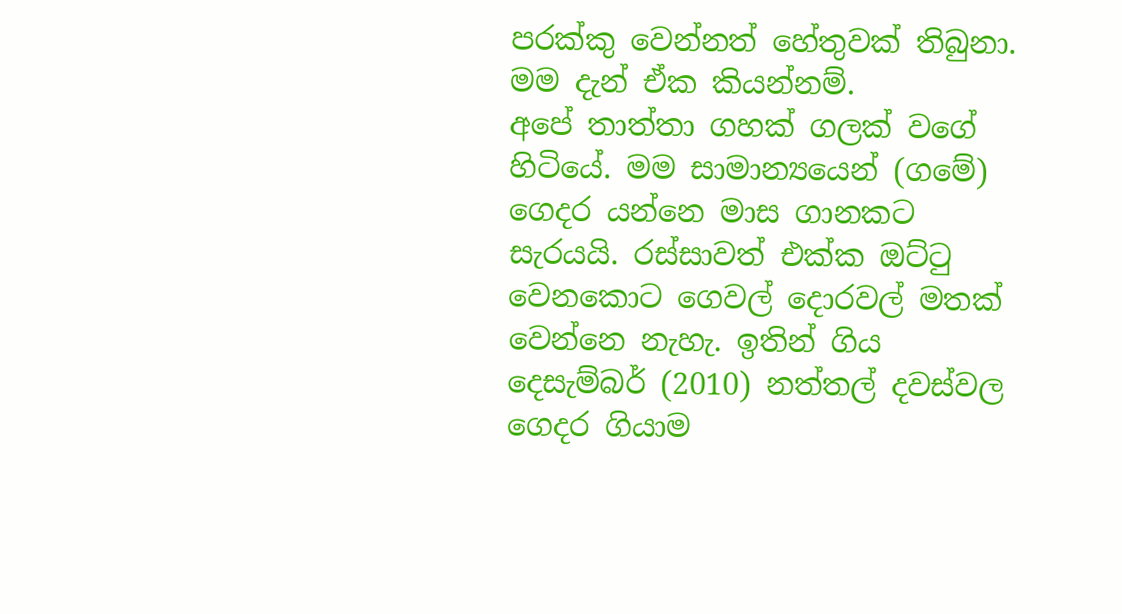පරක්කු වෙන්නත් හේතුවක් තිබුනා. මම දැන් ඒක කියන්නම්.
අපේ තාත්තා ගහක් ගලක් වගේ හිටියේ. මම සාමාන්‍යයෙන් (ගමේ) ගෙදර යන්නෙ මාස ගානකට සැරයයි. රස්සාවත් එක්ක ඔට්ටු වෙනකොට ගෙවල් දොරවල් මතක් වෙන්නෙ නැහැ. ඉතින් ගිය දෙසැම්බර් (2010) නත්තල් දවස්වල ගෙදර ගියාම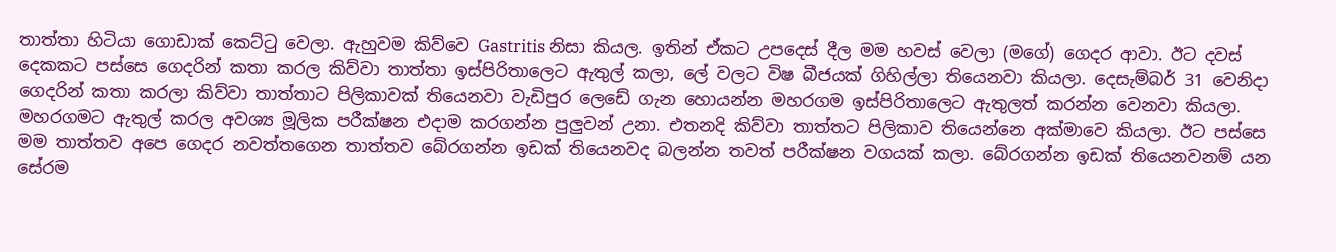තාත්තා හිටියා ගොඩාක් කෙට්ටු වෙලා. ඇහුවම කිව්වෙ Gastritis නිසා කියල. ඉතින් ඒකට උපදෙස් දීල මම හවස් වෙලා (මගේ) ගෙදර ආවා. ඊට දවස් දෙකකට පස්සෙ ගෙදරින් කතා කරල කිව්වා තාත්තා ඉස්පිරිතාලෙට ඇතුල් කලා, ලේ වලට විෂ බීජයක් ගිහිල්ලා තියෙනවා කියලා. දෙසැම්බර් 31 වෙනිදා ගෙදරින් කතා කරලා කිව්වා තාත්තාට පිලිකාවක් තියෙනවා වැඩිපුර ලෙඩේ ගැන හොයන්න මහරගම ඉස්පිරිතාලෙට ඇතුලත් කරන්න වෙනවා කියලා. මහරගමට ඇතුල් කරල අවශ්‍ය මූලික පරීක්ෂන එදාම කරගන්න පුලුවන් උනා. එතනදි කිව්වා තාත්තට පිලිකාව තියෙන්නෙ අක්මාවෙ කියලා. ඊට පස්සෙ මම තාත්තව අපෙ ගෙදර නවත්තගෙන තාත්තව බේරගන්න ඉඩක් තියෙනවද බලන්න තවත් පරීක්ෂන වගයක් කලා. බේරගන්න ඉඩක් තියෙනවනම් යන සේරම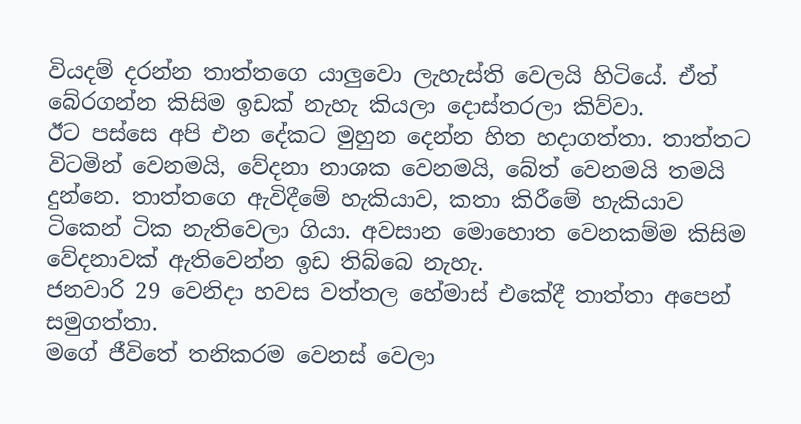වියදම් දරන්න තාත්තගෙ යාලුවො ලැහැස්ති වෙලයි හිටියේ. ඒත් බේරගන්න කිසිම ඉඩක් නැහැ කියලා දොස්තරලා කිව්වා.
ඊට පස්සෙ අපි එන දේකට මුහුන දෙන්න හිත හදාගත්තා. තාත්තට විටමින් වෙනමයි, වේදනා නාශක වෙනමයි, බේත් වෙනමයි තමයි දුන්නෙ. තාත්තගෙ ඇවිදීමේ හැකියාව, කතා කිරීමේ හැකියාව ටිකෙන් ටික නැතිවෙලා ගියා. අවසාන මොහොත වෙනකම්ම කිසිම වේදනාවක් ඇතිවෙන්න ඉඩ තිබ්බෙ නැහැ.
ජනවාරි 29 වෙනිදා හවස වත්තල හේමාස් එකේදී තාත්තා අපෙන් සමුගත්තා.
මගේ ජීවිතේ තනිකරම වෙනස් වෙලා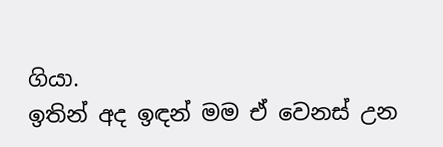ගියා.
ඉතින් අද ඉඳන් මම ඒ වෙනස් උන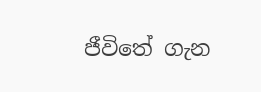ජීවිතේ ගැන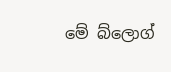මේ බ්ලොග්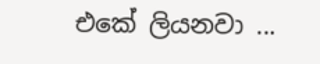එකේ ලියනවා ...